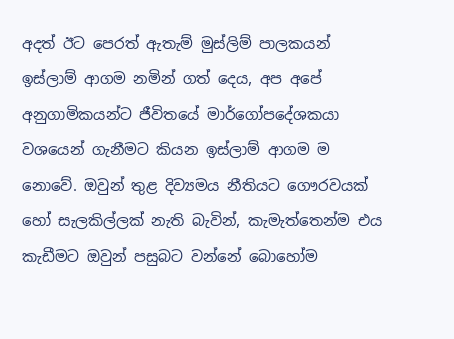අදත් ඊට පෙරත් ඇතැම් මුස්ලිම් පාලකයන් ඉස්ලාම් ආගම නමින් ගත් දෙය, අප අපේ අනුගාමිකයන්ට ජීවිතයේ මාර්ගෝපදේශකයා වශයෙන් ගැනීමට කියන ඉස්ලාම් ආගම ම නොවේ. ඔවුන් තුළ දිව්‍යමය නීතියට ගෞරවයක් හෝ සැලකිල්ලක් නැති බැවින්, කැමැත්තෙන්ම එය කැඩීමට ඔවුන් පසුබට වන්නේ බොහෝම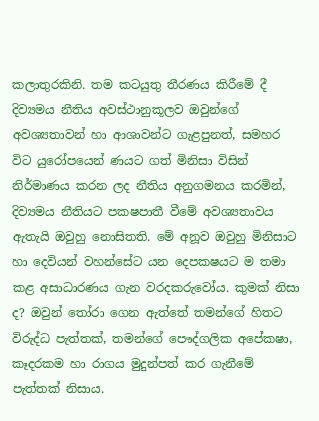කලාතුරකිනි. තම කටයුතු තීරණය කිරීමේ දී දිව්‍යමය නීතිය අවස්ථානුකූලව ඔවුන්ගේ අවශ්‍යතාවන් හා ආශාවන්ට ගැළපුනත්, සමහර විට යුරෝපයෙන් ණයට ගත් මිනිසා විසින් නිර්මාණය කරන ලද නීතිය අනුගමනය කරමින්, දිව්‍යමය නීතියට පක‍ෂපාතී වීමේ අවශ්‍යතාවය ඇතැයි ඔවුහු නොසිතති. මේ අනූව ඔවුහු මිනිසාට හා දෙවියන් වහන්සේට යන දෙපක‍ෂයට ම තමා කළ අසාධාරණය ගැන වරදකරුවෝය. කුමක් නිසා ද? ඔවුන් තෝරා ගෙන ඇත්තේ තමන්ගේ හිතට විරුද්ධ පැත්තක්, තමන්ගේ පෞද්ගලික අපේක‍ෂා, කෑදරකම හා රාගය මුදුන්පත් කර ගැනීමේ පැත්තක් නිසාය.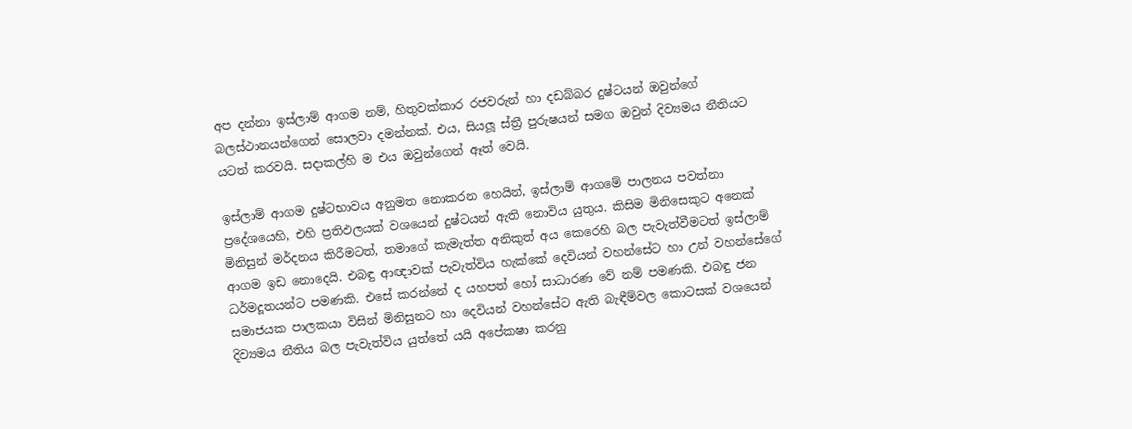අප දන්නා ඉස්ලාම් ආගම නම්, හිතුවක්කාර රජවරුන් හා දඩබ්බර දුෂ්ටයන් ඔවුන්ගේ බලස්ථානයන්ගෙන් සොලවා දමන්නක්. එය, සියලූ ස්ත්‍රී පුරුෂයන් සමග ඔවුන් දිව්‍යමය නීතියට යටත් කරවයි. සදාකල්හි ම එය ඔවුන්ගෙන් ඈත් වෙයි.

ඉස්ලාම් ආගම දුෂ්ටභාවය අනුමත නොකරන හෙයින්, ඉස්ලාම් ආගමේ පාලනය පවත්නා ප්‍රදේශයෙහි, එහි ප්‍රතිඵලයක් වශයෙන් දුෂ්ටයන් ඇති නොවිය යුතුය. කිසිම මිනිසෙකුට අනෙක් මිනිසුන් මර්දනය කිරීමටත්, තමාගේ කැමැත්ත අනිකුත් අය කෙරෙහි බල පැවැත්වීමටත් ඉස්ලාම් ආගම ඉඩ නොදෙයි. එබඳු ආඥාවක් පැවැත්විය හැක්කේ දෙවියන් වහන්සේට හා උන් වහන්සේගේ ධර්මදූතයන්ට පමණකි. එසේ කරන්නේ ද යහපත් හෝ සාධාරණ වේ නම් පමණකි. එබඳු ජන සමාජයක පාලකයා විසින් මිනිසුනට හා දෙවියන් වහන්සේට ඇති බැඳීම්වල කොටසක් වශයෙන් දිව්‍යමය නීතිය බල පැවැත්විය යුත්තේ යයි අපේක‍ෂා කරනු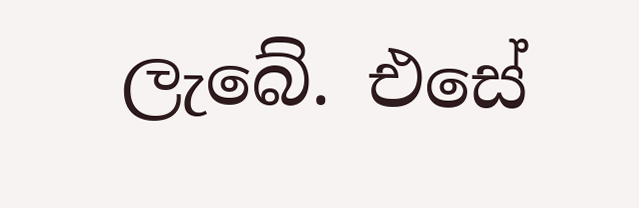ලැබේ. එසේ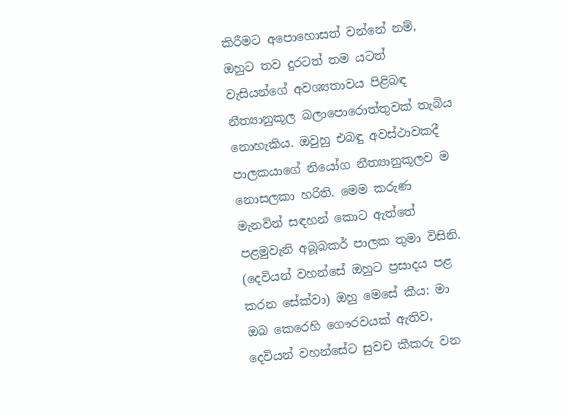කිරීමට අපොහොසත් වන්නේ නම්, ඔහුට තව දුරටත් තම යටත් වැසියන්ගේ අවශ්‍යතාවය පිළිබඳ නීත්‍යානුකූල බලාපොරොත්තුවක් තැබිය නොහැකිය. ඔවුහු එබඳු අවස්ථාවකදී පාලකයාගේ නියෝග නීත්‍යානුකූලව ම නොසලකා හරිති. මෙම කරුණ මැනවින් සඳහන් කොට ඇත්තේ පළමුවැනි අබූබකර් පාලක තුමා විසිනි. (දෙවියන් වහන්සේ ඔහුට ප්‍රසාදය පළ කරන සේක්වා) ඔහු මෙසේ කීය: මා ඔබ කෙරෙහි ගෞරවයක් ඇතිව, දෙවියන් වහන්සේට සුවච කීකරු වන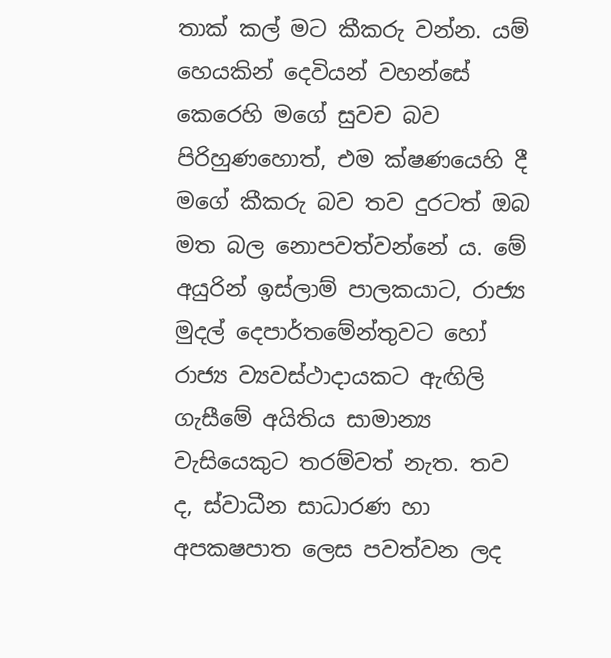තාක් කල් මට කීකරු වන්න. යම් හෙයකින් දෙවියන් වහන්සේ කෙරෙහි මගේ සුවච බව පිරිහුණහොත්, එම ක්ෂණයෙහි දී මගේ කීකරු බව තව දුරටත් ඔබ මත බල නොපවත්වන්නේ ය. මේ අයුරින් ඉස්ලාම් පාලකයාට, රාජ්‍ය මුදල් දෙපාර්තමේන්තුවට හෝ රාජ්‍ය ව්‍යවස්ථාදායකට ඇඟිලි ගැසීමේ අයිතිය සාමාන්‍ය වැසියෙකුට තරම්වත් නැත. තව ද, ස්වාධීන සාධාරණ හා අපක‍ෂපාත ලෙස පවත්වන ලද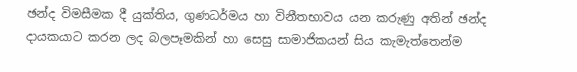ඡන්ද විමසීමක දී යුක්තිය, ගුණධර්මය හා විනීතභාවය යන කරුණු අතින් ඡන්ද දායකයාට කරන ලද බලපෑමකින් හා සෙසු සාමාජිකයන් සිය කැමැත්තෙන්ම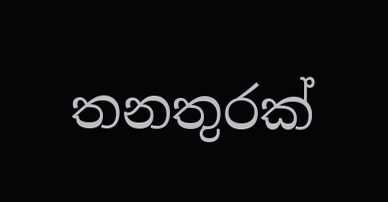තනතුරක්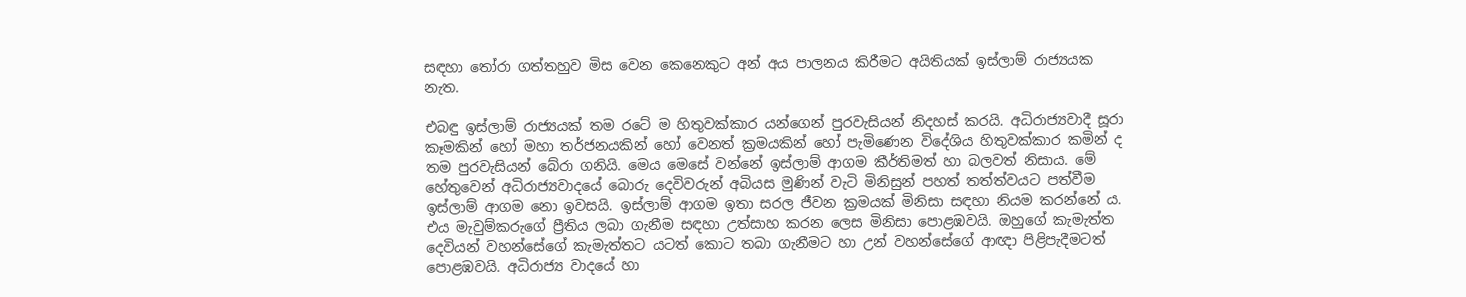සඳහා තෝරා ගත්තහුව මිස වෙන කෙනෙකුට අන් අය පාලනය කිරීමට අයිතියක් ඉස්ලාම් රාජ්‍යයක නැත.

එබඳු ඉස්ලාම් රාජ්‍යයක් තම රටේ ම හිතුවක්කාර යන්ගෙන් පුරවැසියන් නිදහස් කරයි. අධිරාජ්‍යවාදී සූරා කෑමකින් හෝ මහා තර්ජනයකින් හෝ වෙනත් ක්‍රමයකින් හෝ පැමිණෙන විදේශිය හිතුවක්කාර කමින් ද තම පුරවැසියන් බේරා ගනියි. මෙය මෙසේ වන්නේ ඉස්ලාම් ආගම කීර්තිමත් හා බලවත් නිසාය. මේ හේතුවෙන් අධිරාජ්‍යවාදයේ බොරු දෙවිවරුන් අබියස මුණින් වැටි මිනිසුන් පහත් තත්ත්වයට පත්වීම ඉස්ලාම් ආගම නො ඉවසයි. ඉස්ලාම් ආගම ඉතා සරල ජීවන ක්‍රමයක් මිනිසා සඳහා නියම කරන්නේ ය. එය මැවුම්කරුගේ ප්‍රීතිය ලබා ගැනීම සඳහා උත්සාහ කරන ලෙස මිනිසා පොළඹවයි. ඔහුගේ කැමැත්ත දෙවියන් වහන්සේගේ කැමැත්තට යටත් කොට තබා ගැනීමට හා උන් වහන්සේගේ ආඥා පිළිපැදීමටත් පොළඹවයි. අධිරාජ්‍ය වාදයේ හා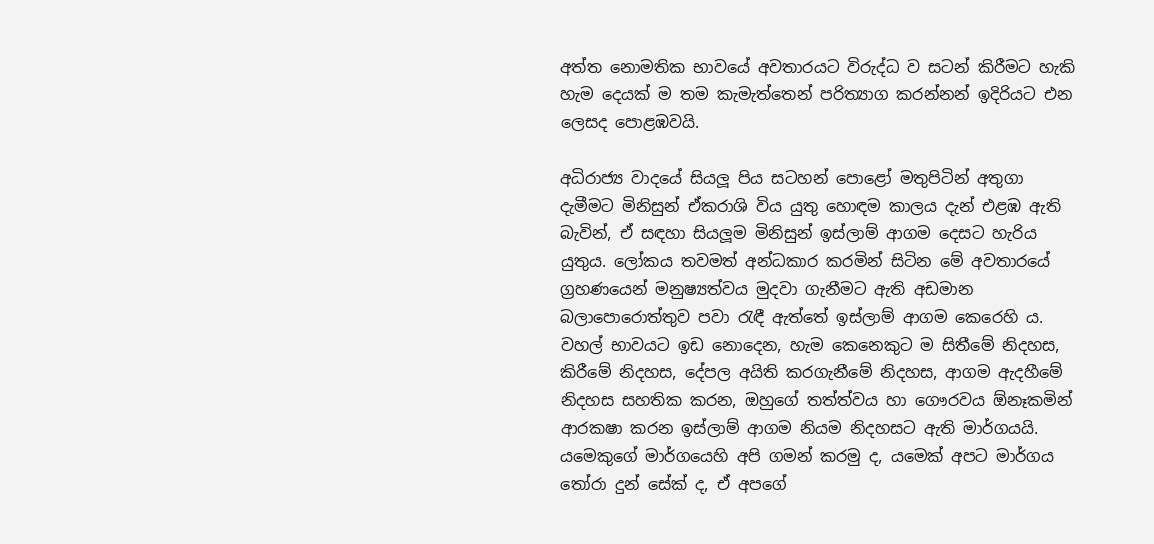අත්ත නොමතික භාවයේ අවතාරයට විරුද්ධ ව සටන් කිරීමට හැකි හැම දෙයක් ම තම කැමැත්තෙන් පරිත්‍යාග කරන්නන් ඉදිරියට එන ලෙසද පොළඹවයි.

අධිරාජ්‍ය වාදයේ සියලූ පිය සටහන් පොළෝ මතුපිටින් අතුගා දැමීමට මිනිසුන් ඒකරාශි විය යුතු හොඳම කාලය දැන් එළඹ ඇති බැවින්, ඒ සඳහා සියලූම මිනිසුන් ඉස්ලාම් ආගම දෙසට හැරිය යුතුය. ලෝකය තවමත් අන්ධකාර කරමින් සිටින මේ අවතාරයේ ග්‍රහණයෙන් මනුෂ්‍යත්වය මුදවා ගැනීමට ඇති අඩමාන බලාපොරොත්තුව පවා රැඳී ඇත්තේ ඉස්ලාම් ආගම කෙරෙහි ය. වහල් භාවයට ඉඩ නොදෙන, හැම කෙනෙකුට ම සිතීමේ නිදහස, කිරීමේ නිදහස, දේපල අයිති කරගැනීමේ නිදහස, ආගම ඇදහීමේ නිදහස සහතික කරන, ඔහුගේ තත්ත්වය හා ගෞරවය ඕනෑකමින් ආරක‍ෂා කරන ඉස්ලාම් ආගම නියම නිදහසට ඇති මාර්ගයයි. යමෙකුගේ මාර්ගයෙහි අපි ගමන් කරමු ද, යමෙක් අපට මාර්ගය තෝරා දුන් සේක් ද, ඒ අපගේ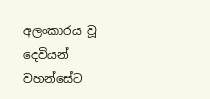අලංකාරය වූ දෙවියන් වහන්සේට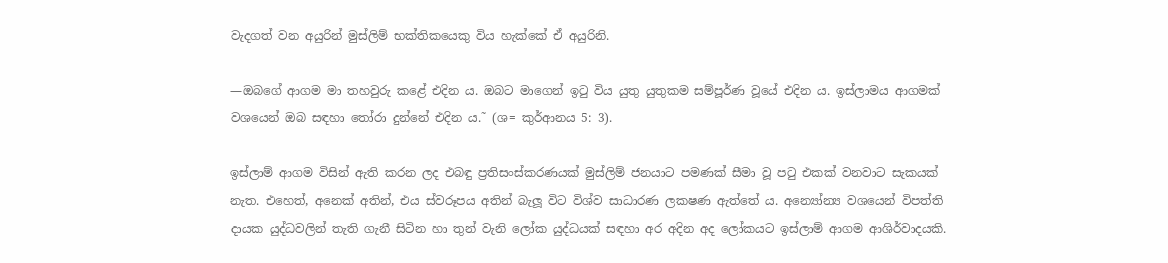වැදගත් වන අයුරින් මුස්ලිම් භක්තිකයෙකු විය හැක්කේ ඒ අයුරිනි.

—ඔබගේ ආගම මා තහවුරු කළේ එදින ය. ඔබට මාගෙන් ඉටු විය යුතු යුතුකම සම්පූර්ණ වූයේ එදින ය. ඉස්ලාමය ආගමක් වශයෙන් ඔබ සඳහා තෝරා දුන්නේ එදින ය.˜ (ශ= කුර්ආනය 5: 3).

ඉස්ලාම් ආගම විසින් ඇති කරන ලද එබඳු ප්‍රතිසංස්කරණයක් මුස්ලිම් ජනයාට පමණක් සීමා වූ පටු එකක් වනවාට සැකයක් නැත. එහෙත්, අනෙක් අතින්, එය ස්වරූපය අතින් බැලූ විට විශ්ව සාධාරණ ලක‍ෂණ ඇත්තේ ය. අන්‍යෝන්‍ය වශයෙන් විපත්ති දායක යුද්ධවලින් තැති ගැනී සිටින හා තුන් වැනි ලෝක යුද්ධයක් සඳහා අර අදින අද ලෝකයට ඉස්ලාම් ආගම ආශිර්වාදයකි.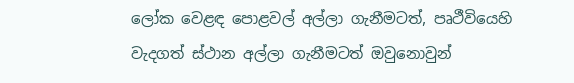ලෝක වෙළඳ පොළවල් අල්ලා ගැනීමටත්, පෘථීවියෙහි වැදගත් ස්ථාන අල්ලා ගැනීමටත් ඔවුනොවුන්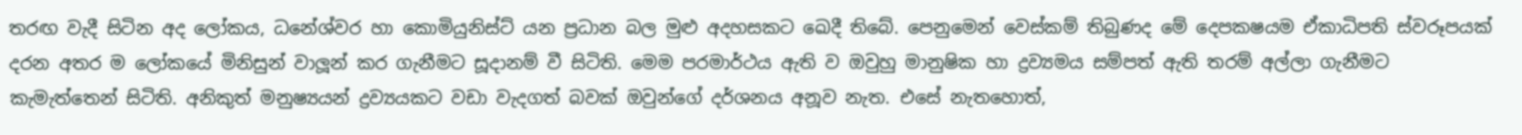තරඟ වැදී සිටින අද ලෝකය, ධනේශ්වර හා කොමියුනිස්ට් යන ප්‍රධාන බල මුළු අදහසකට ඛෙදී තිබේ. පෙනුමෙන් වෙස්කම් තිබුණද මේ දෙපක‍ෂයම ඒකාධිපති ස්වරූපයක් දරන අතර ම ලෝකයේ මිනිසුන් වාලූන් කර ගැනීමට සූදානම් වී සිටිති. මෙම පරමාර්ථය ඇති ව ඔවුහු මානුෂික හා ද්‍රව්‍යමය සම්පත් ඇති තරම් අල්ලා ගැනීමට කැමැත්තෙන් සිටිති. අනිකුත් මනුෂ්‍යයන් ද්‍රව්‍යයකට වඩා වැදගත් බවක් ඔවුන්ගේ දර්ශනය අනූව නැත. එසේ නැතහොත්,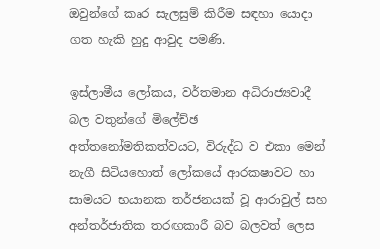ඔවුන්ගේ කෘර සැලසුම් කිරීම සඳහා යොදා ගත හැකි හුදු ආවුද පමණි.

ඉස්ලාමීය ලෝකය, වර්තමාන අධිරාජ්‍යවාදී බල වතුන්ගේ මිලේච්ඡ අත්තනෝමතිකත්වයට, විරුද්ධ ව එකා මෙන් නැගී සිටියහොත් ලෝකයේ ආරක‍ෂාවට හා සාමයට භයානක තර්ජනයක් වූ ආරාවුල් සහ අන්තර්ජාතික තරඟකාරී බව බලවත් ලෙස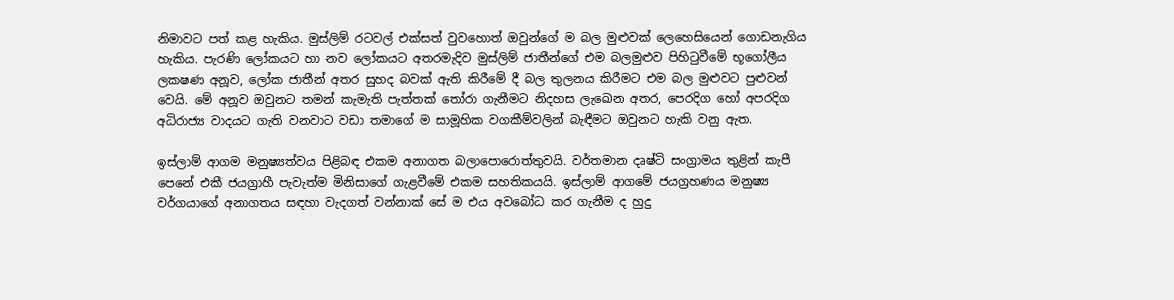නිමාවට පත් කළ හැකිය. මුස්ලිම් රටවල් එක්සත් වුවහොත් ඔවුන්ගේ ම බල මුළුවක් ලෙහෙසියෙන් ගොඩනැගිය හැකිය. පැරණි ලෝකයට හා නව ලෝකයට අතරමැදිව මුස්ලිම් ජාතීන්ගේ එම බලමුළුව පිහිටුවීමේ භූගෝලීය ලක‍ෂණ අනූව, ලෝක ජාතීන් අතර සුහද බවක් ඇති කිරීමේ දී බල තුලනය කිරීමට එම බල මුළුවට පුළුවන් වෙයි. මේ අනූව ඔවුනට තමන් කැමැති පැත්තක් තෝරා ගැනීමට නිදහස ලැඛෙන අතර, පෙරදිග හෝ අපරදිග අධිරාජ්‍ය වාදයට ගැති වනවාට වඩා තමාගේ ම සාමූහික වගකීම්වලින් බැඳීමට ඔවුනට හැකි වනු ඇත.

ඉස්ලාම් ආගම මනුෂ්‍යත්වය පිළිබඳ එකම අනාගත බලාපොරොත්තුවයි. වර්තමාන දෘෂ්ටි සංග්‍රාමය තුළින් කැපී පෙනේ එකී ජයග්‍රාහී පැවැත්ම මිනිසාගේ ගැළවීමේ එකම සහතිකයයි. ඉස්ලාම් ආගමේ ජයග්‍රහණය මනුෂ්‍ය වර්ගයාගේ අනාගතය සඳහා වැදගත් වන්නාක් සේ ම එය අවබෝධ කර ගැනීම ද හුදු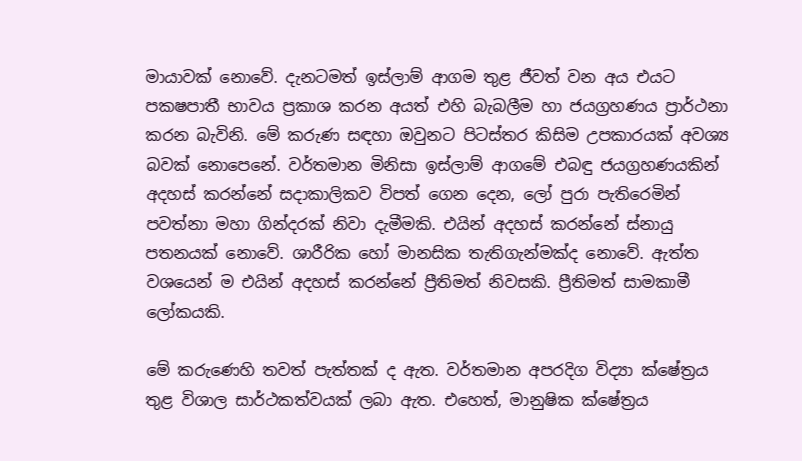මායාවක් නොවේ. දැනටමත් ඉස්ලාම් ආගම තුළ ජීවත් වන අය එයට පක‍ෂපාතී භාවය ප්‍රකාශ කරන අයත් එහි බැබලීම හා ජයග්‍රහණය ප්‍රාර්ථනා කරන බැවිනි. මේ කරුණ සඳහා ඔවුනට පිටස්තර කිසිම උපකාරයක් අවශ්‍ය බවක් නොපෙනේ. වර්තමාන මිනිසා ඉස්ලාම් ආගමේ එබඳු ජයග්‍රහණයකින් අදහස් කරන්නේ සදාකාලිකව විපත් ගෙන දෙන, ලෝ පුරා පැතිරෙමින් පවත්නා මහා ගින්දරක් නිවා දැමීමකි. එයින් අදහස් කරන්නේ ස්නායු පතනයක් නොවේ. ශාරීරික හෝ මානසික තැතිගැන්මක්ද නොවේ. ඇත්ත වශයෙන් ම එයින් අදහස් කරන්නේ ප්‍රීතිමත් නිවසකි. ප්‍රීතිමත් සාමකාමී ලෝකයකි.

මේ කරුණෙහි තවත් පැත්තක් ද ඇත. වර්තමාන අපරදිග විද්‍යා ක්ෂේත්‍රය තුළ විශාල සාර්ථකත්වයක් ලබා ඇත. එහෙත්, මානුෂික ක්ෂේත්‍රය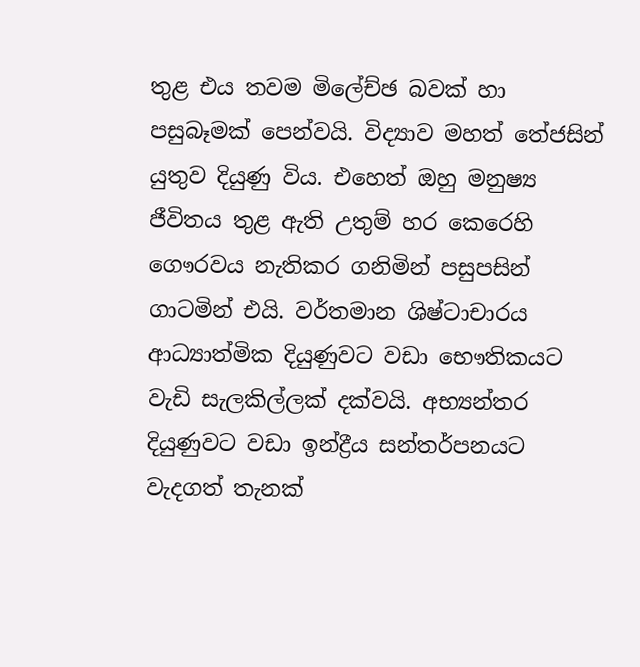තුළ එය තවම මිලේච්ඡ බවක් හා පසුබෑමක් පෙන්වයි. විද්‍යාව මහත් තේජසින් යුතුව දියුණු විය. එහෙත් ඔහු මනුෂ්‍ය ජීවිතය තුළ ඇති උතුම් හර කෙරෙහි ගෞරවය නැතිකර ගනිමින් පසුපසින් ගාටමින් එයි. වර්තමාන ශිෂ්ටාචාරය ආධ්‍යාත්මික දියුණුවට වඩා භෞතිකයට වැඩි සැලකිල්ලක් දක්වයි. අභ්‍යන්තර දියුණුවට වඩා ඉන්ද්‍රීය සන්තර්පනයට වැදගත් තැනක්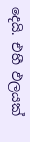දෙයි. එහී ඵලයක්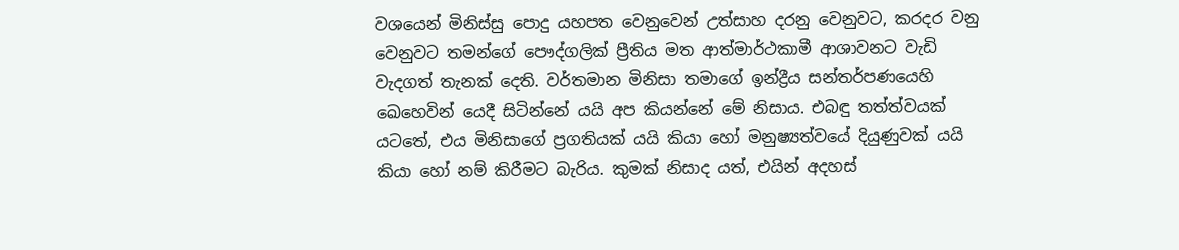වශයෙන් මිනිස්සු පොදු යහපත වෙනුවෙන් උත්සාහ දරනු වෙනුවට, කරදර වනු වෙනුවට තමන්ගේ පෞද්ගලික් ප්‍රීතිය මත ආත්මාර්ථකාමී ආශාවනට වැඩි වැදගත් තැනක් දෙති. වර්තමාන මිනිසා තමාගේ ඉන්ද්‍රීය සන්තර්පණයෙහි ඛෙහෙවින් යෙදී සිටින්නේ යයි අප කියන්නේ මේ නිසාය. එබඳු තත්ත්වයක් යටතේ, එය මිනිසාගේ ප්‍රගතියක් යයි කියා හෝ මනුෂ්‍යත්වයේ දියුණුවක් යයි කියා හෝ නම් කිරීමට බැරිය. කුමක් නිසාද යත්, එයින් අදහස්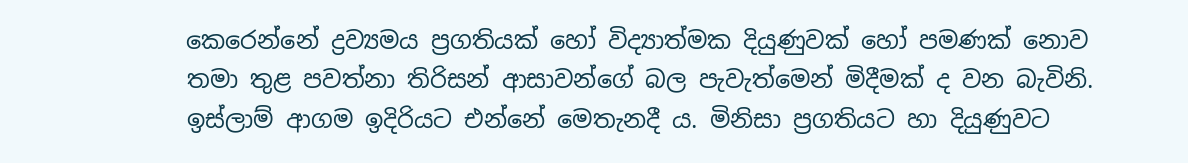කෙරෙන්නේ ද්‍රව්‍යමය ප්‍රගතියක් හෝ විද්‍යාත්මක දියුණුවක් හෝ පමණක් නොව තමා තුළ පවත්නා තිරිසන් ආසාවන්ගේ බල පැවැත්මෙන් මිදීමක් ද වන බැවිනි. ඉස්ලාම් ආගම ඉදිරියට එන්නේ මෙතැනදී ය. මිනිසා ප්‍රගතියට හා දියුණුවට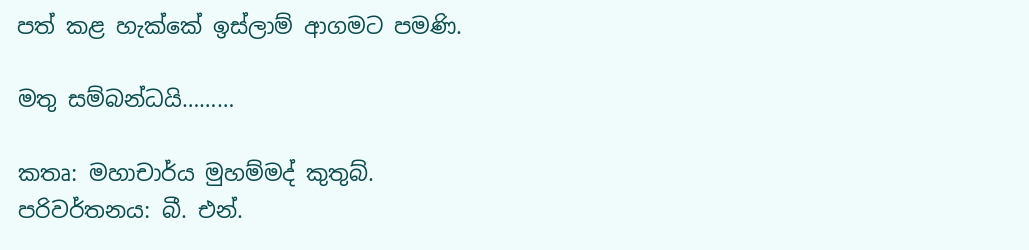පත් කළ හැක්කේ ඉස්ලාම් ආගමට පමණි.

මතු සම්බන්ධයි………

කතෘ: මහාචාර්ය මුහම්මද් කුතුබ්.
පරිවර්තනය: බී. එන්.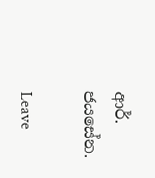ආර්. ජයසේන.

Leave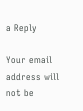a Reply

Your email address will not be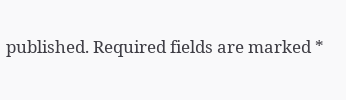published. Required fields are marked *